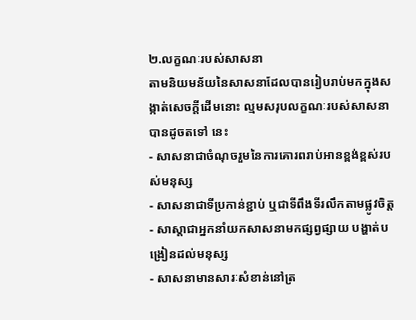២.លក្ខណៈរបស់សាសនា
តាមនិយមន័យនៃសាសនាដែលបានរៀបរាប់មកក្នុងសង្កាត់សេចក្តីដើមនោះ ល្មមសរុបលក្ខណៈរបស់សាសនាបានដូចតទៅ នេះ
- សាសនាជាចំណុចរួមនៃការគោរពរាប់អានខ្ពង់ខ្ពស់របស់មនុស្ស
- សាសនាជាទីប្រកាន់ខ្ជាប់ ឬជាទីពឹងទីរលឹកតាមផ្លូវចិត្ត
- សាស្តាជាអ្នកនាំយកសាសនាមកផ្សព្វផ្សាយ បង្ហាត់បង្រៀនដល់មនុស្ស
- សាសនាមានសារៈសំខាន់នៅត្រ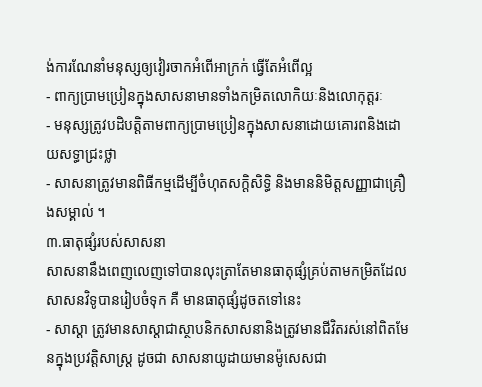ង់ការណែនាំមនុស្សឲ្យវៀរចាកអំពើអាក្រក់ ធ្វើតែអំពើល្អ
- ពាក្យប្រាមប្រៀនក្នុងសាសនាមានទាំងកម្រិតលោកិយៈនិងលោកុត្តរៈ
- មនុស្សត្រូវបដិបត្តិតាមពាក្យប្រាមប្រៀនក្នុងសាសនាដោយគោរពនិងដោយសទ្ធាជ្រះថ្លា
- សាសនាត្រូវមានពិធីកម្មដើម្បីចំហុតសក្តិសិទ្ធិ និងមាននិមិត្តសញ្ញាជាគ្រឿងសម្គាល់ ។
៣.ធាតុផ្សំរបស់សាសនា
សាសនានឹងពេញលេញទៅបានលុះត្រាតែមានធាតុផ្សំគ្រប់តាមកម្រិតដែលសាសនវិទូបានរៀបចំទុក គឺ មានធាតុផ្សំដូចតទៅនេះ
- សាស្តា ត្រូវមានសាស្តាជាស្ថាបនិកសាសនានិងត្រូវមានជីវិតរស់នៅពិតមែនក្នុងប្រវត្តិសាស្រ្ត ដូចជា សាសនាយូដាយមានម៉ូសេសជា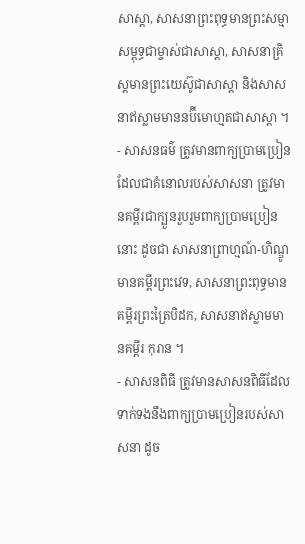សាស្តា, សាសនាព្រះពុទ្ធមានព្រះសម្មាសម្ពុទ្ធជាម្ចាស់ជាសាស្តា, សាសនាគ្រិស្តមានព្រះយេស៊ូជាសាស្តា និងសាសនាឥស្លាមមាននប៊ីមោហ្មតជាសាស្តា ។
- សាសនធម៌ ត្រូវមានពាក្យប្រាមប្រៀនដែលជាគំនោលរបស់សាសនា ត្រូវមានគម្ពីរជាក្បួនរួបរួមពាក្យប្រាមប្រៀននោះ ដូចជា សាសនាព្រាហ្មណ៍-ហិណ្ឌូមានគម្ពីរព្រះវេទ, សាសនាព្រះពុទ្ធមានគម្ពីរព្រះត្រៃបិដក, សាសនាឥស្លាមមានគម្ពីរ កុរាន ។
- សាសនពិធី ត្រូវមានសាសនពិធីដែលទាក់ទងនឹងពាក្យប្រាមប្រៀនរបស់សាសនា ដូច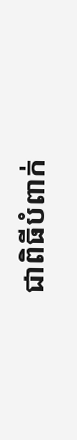ជាពិធីបំពាក់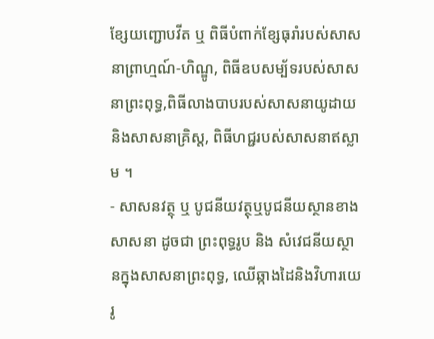ខ្សែយញ្ជោបវីត ឬ ពិធីបំពាក់ខ្សែធុរាំរបស់សាសនាព្រាហ្មណ៍-ហិណ្ឌូ, ពិធីឧបសម្ប័ទរបស់សាសនាព្រះពុទ្ធ,ពិធីលាងបាបរបស់សាសនាយូដាយនិងសាសនាគ្រិស្ត, ពិធីហជ្ជរបស់សាសនាឥស្លាម ។
- សាសនវត្ថុ ឬ បូជនីយវត្ថុឬបូជនីយស្ថានខាងសាសនា ដូចជា ព្រះពុទ្ធរូប និង សំវេជនីយស្ថានក្នុងសាសនាព្រះពុទ្ធ, ឈើឆ្កាងដៃនិងវិហារយេរូ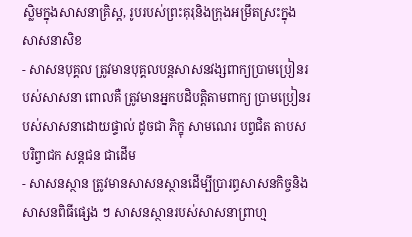ស្លិមក្នុងសាសនាគ្រិស្ត, រូបរបស់ព្រះគុរុនិងក្រុងអម្រឹតស្រះក្នុងសាសនាសិខ
- សាសនបុគ្គល ត្រូវមានបុគ្គលបន្តសាសនវង្សពាក្យប្រាមប្រៀនរបស់សាសនា ពោលគឺ ត្រូវមានអ្នកបដិបត្តិតាមពាក្យ ប្រាមប្រៀនរបស់សាសនាដោយផ្ទាល់ ដូចជា ភិក្ខុ សាមណេរ បព្វជិត តាបស បរិព្វាជក សន្តជន ជាដើម
- សាសនស្ថាន ត្រូវមានសាសនស្ថានដើម្បីប្រារព្ធសាសនកិច្ចនិងសាសនពិធីផ្សេង ៗ សាសនស្ថានរបស់សាសនាព្រាហ្ម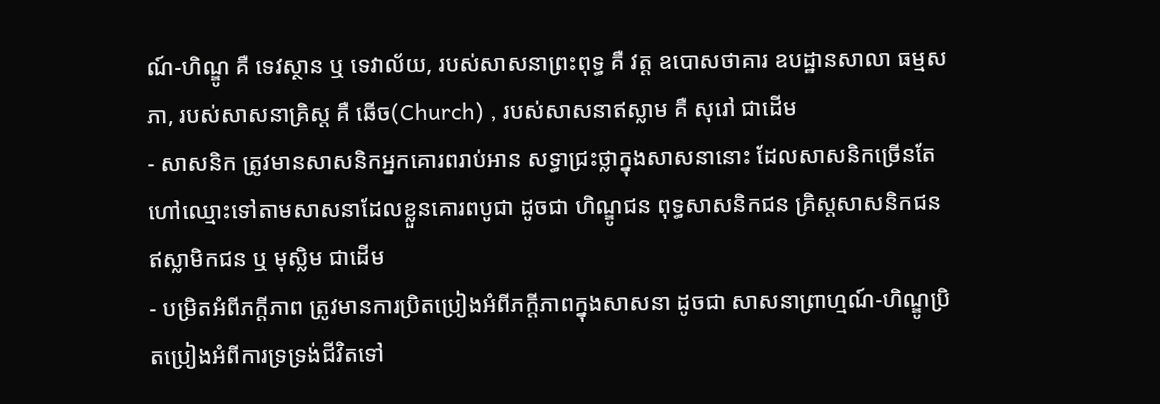ណ៍-ហិណ្ឌូ គឺ ទេវស្ថាន ឬ ទេវាល័យ, របស់សាសនាព្រះពុទ្ធ គឺ វត្ត ឧបោសថាគារ ឧបដ្ឋានសាលា ធម្មសភា, របស់សាសនាគ្រិស្ត គឺ ឆើច(Church) , របស់សាសនាឥស្លាម គឺ សុរៅ ជាដើម
- សាសនិក ត្រូវមានសាសនិកអ្នកគោរពរាប់អាន សទ្ធាជ្រះថ្លាក្នុងសាសនានោះ ដែលសាសនិកច្រើនតែហៅឈ្មោះទៅតាមសាសនាដែលខ្លួនគោរពបូជា ដូចជា ហិណ្ឌូជន ពុទ្ធសាសនិកជន គ្រិស្តសាសនិកជន ឥស្លាមិកជន ឬ មុស្លិម ជាដើម
- បម្រិតអំពីភក្តីភាព ត្រូវមានការប្រិតប្រៀងអំពីភក្តីភាពក្នុងសាសនា ដូចជា សាសនាព្រាហ្មណ៍-ហិណ្ឌូប្រិតប្រៀងអំពីការទ្រទ្រង់ជីវិតទៅ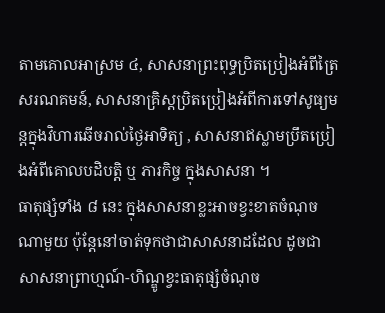តាមគោលអាស្រម ៤, សាសនាព្រះពុទ្ធប្រិតប្រៀងអំពីត្រៃសរណគមន៍, សាសនាគ្រិស្តប្រិតប្រៀងអំពីការទៅសូធ្យមន្តក្នុងវិហារឆើចរាល់ថ្ងៃអាទិត្យ , សាសនាឥស្លាមប្រឹតប្រៀងអំពីគោលបដិបត្តិ ឬ ភារកិច្ច ក្នុងសាសនា ។
ធាតុផ្សំទាំង ៨ នេះ ក្នុងសាសនាខ្លះអាចខ្វះខាតចំណុចណាមួយ ប៉ុន្តែនៅចាត់ទុកថាជាសាសនាដដែល ដូចជា សាសនាព្រាហ្មណ៍-ហិណ្ឌូខ្វះធាតុផ្សំចំណុច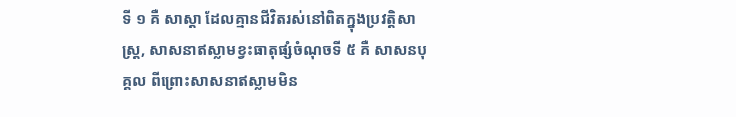ទី ១ គឺ សាស្តា ដែលគ្មានជីវិតរស់នៅពិតក្នុងប្រវត្តិសាស្រ្ត, សាសនាឥស្លាមខ្វះធាតុផ្សំចំណុចទី ៥ គឺ សាសនបុគ្គល ពីព្រោះសាសនាឥស្លាមមិន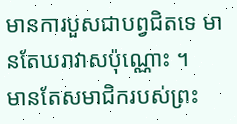មានការបួសជាបព្វជិតទេ មានតែឃរាវាសប៉ុណ្ណោះ ។
មានតែសមាជិករបស់ព្រះ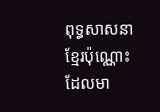ពុទ្ធសាសនាខ្មែរប៉ុណ្ណោះ ដែលមា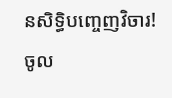នសិទ្ធិបញ្ចេញវិចារ!
ចូល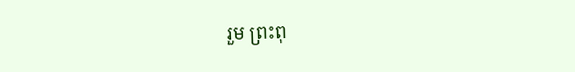រួម ព្រះពុ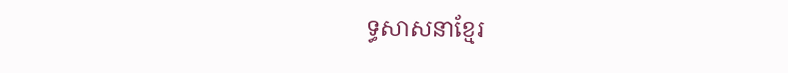ទ្ធសាសនាខ្មែរ